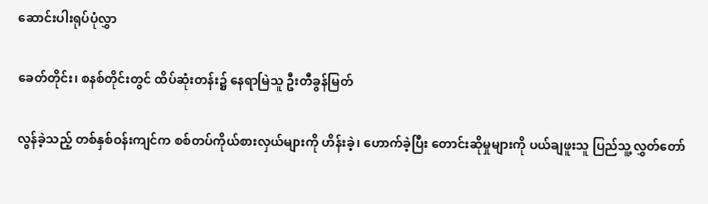ဆောင်းပါးရုပ်ပုံလွှာ

ခေတ်တိုင်း၊ စနစ်တိုင်းတွင် ထိပ်ဆုံးတန်း၌ နေရာမြဲသူ ဦးတီခွန်မြတ်

လွန်ခဲ့သည့် တစ်နှစ်ဝန်းကျင်က စစ်တပ်ကိုယ်စားလှယ်များကို ဟိန်းခဲ့၊ ဟောက်ခဲ့ပြီး တောင်းဆိုမှုများကို ပယ်ချဖူးသူ ပြည်သူ့လွှတ်တော်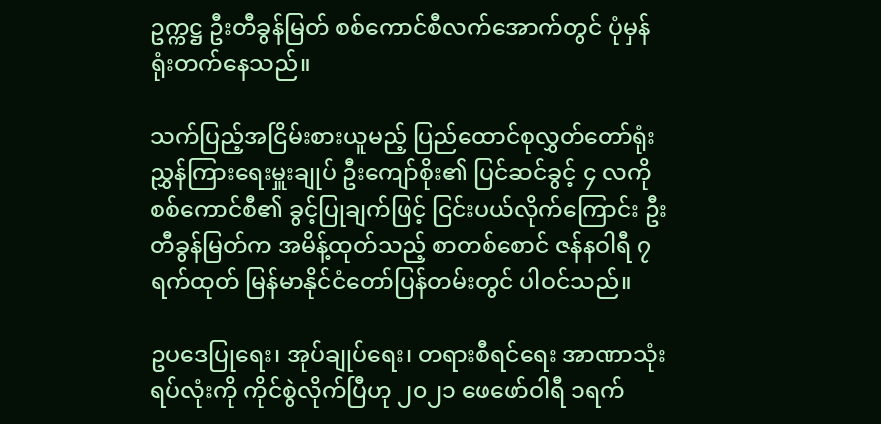ဥက္ကဋ္ဌ ဦးတီခွန်မြတ် စစ်ကောင်စီလက်အောက်တွင် ပုံမှန်ရုံးတက်နေသည်။

သက်ပြည့်အငြိမ်းစားယူမည့် ပြည်ထောင်စုလွှတ်တော်ရုံး ညွှန်ကြားရေးမှူးချုပ် ဦးကျော်စိုး၏ ပြင်ဆင်ခွင့် ၄ လကို စစ်ကောင်စီ၏ ခွင့်ပြုချက်ဖြင့် ငြင်းပယ်လိုက်ကြောင်း ဦးတီခွန်မြတ်က အမိန့်ထုတ်သည့် စာတစ်စောင် ဇန်နဝါရီ ၇ ရက်ထုတ် မြန်မာနိုင်ငံတော်ပြန်တမ်းတွင် ပါဝင်သည်။

ဥပဒေပြုရေး၊ အုပ်ချုပ်ရေး၊ တရားစီရင်ရေး အာဏာသုံးရပ်လုံးကို ကိုင်စွဲလိုက်ပြီဟု ၂၀၂၁ ဖေဖော်ဝါရီ ၁ရက်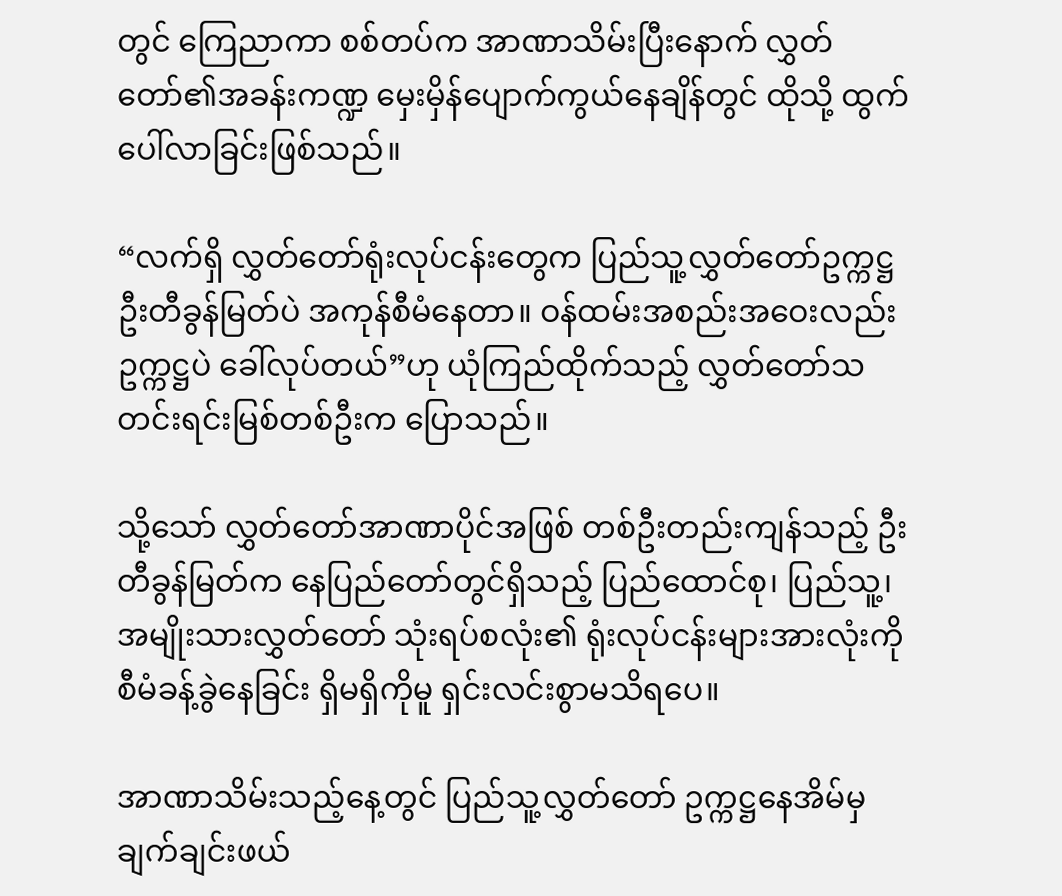တွင် ကြေညာကာ စစ်တပ်က အာဏာသိမ်းပြီးနောက် လွှတ်တော်၏အခန်းကဏ္ဍ မှေးမှိန်ပျောက်ကွယ်နေချိန်တွင် ထိုသို့ ထွက်ပေါ်လာခြင်းဖြစ်သည်။

“လက်ရှိ လွှတ်တော်ရုံးလုပ်ငန်းတွေက ပြည်သူ့လွှတ်တော်ဥက္ကဋ္ဌ ဦးတီခွန်မြတ်ပဲ အကုန်စီမံနေတာ။ ဝန်ထမ်းအစည်းအဝေးလည်း ဥက္ကဋ္ဌပဲ ခေါ်လုပ်တယ်”ဟု ယုံကြည်ထိုက်သည့် လွှတ်တော်သတင်းရင်းမြစ်တစ်ဦးက ပြောသည်။

သို့သော် လွှတ်တော်အာဏာပိုင်အဖြစ် တစ်ဦးတည်းကျန်သည့် ဦးတီခွန်မြတ်က နေပြည်တော်တွင်ရှိသည့် ပြည်ထောင်စု၊ ပြည်သူ့၊ အမျိုးသားလွှတ်တော် သုံးရပ်စလုံး၏ ရုံးလုပ်ငန်းများအားလုံးကို စီမံခန့်ခွဲနေခြင်း ရှိမရှိကိုမူ ရှင်းလင်းစွာမသိရပေ။

အာဏာသိမ်းသည့်နေ့တွင် ပြည်သူ့လွှတ်တော် ဥက္ကဋ္ဌနေအိမ်မှ ချက်ချင်းဖယ်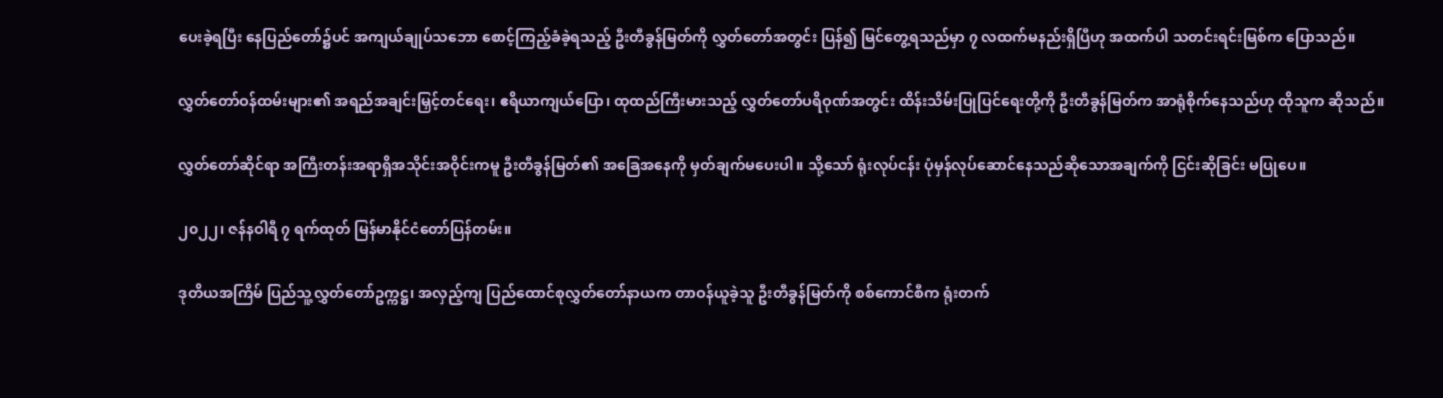ပေးခဲ့ရပြီး နေပြည်တော်၌ပင် အကျယ်ချုပ်သဘော စောင့်ကြည့်ခံခဲ့ရသည့် ဦးတီခွန်မြတ်ကို လွှတ်တော်အတွင်း ပြန်၍ မြင်တွေ့ရသည်မှာ ၇ လထက်မနည်းရှိပြီဟု အထက်ပါ သတင်းရင်းမြစ်က ပြောသည်။

လွှတ်တော်ဝန်ထမ်းများ၏ အရည်အချင်းမြှင့်တင်ရေး၊ ဧရိယာကျယ်ပြော၊ ထုထည်ကြီးမားသည့် လွှတ်တော်ပရိဝုဏ်အတွင်း ထိန်းသိမ်းပြုပြင်ရေးတို့ကို ဦးတီခွန်မြတ်က အာရုံစိုက်နေသည်ဟု ထိုသူက ဆိုသည်။

လွှတ်တော်ဆိုင်ရာ အကြီးတန်းအရာရှိအသိုင်းအဝိုင်းကမူ ဦးတီခွန်မြတ်၏ အခြေအနေကို မှတ်ချက်မပေးပါ။ သို့သော် ရုံးလုပ်ငန်း ပုံမှန်လုပ်ဆောင်နေသည်ဆိုသောအချက်ကို ငြင်းဆိုခြင်း မပြုပေ။

၂၀၂၂၊ ဇန်နဝါရီ ၇ ရက်ထုတ် မြန်မာနိုင်ငံတော်ပြန်တမ်း။

ဒုတိယအကြိမ် ပြည်သူ့လွှတ်တော်ဥက္ကဋ္ဌ၊ အလှည့်ကျ ပြည်ထောင်စုလွှတ်တော်နာယက တာဝန်ယူခဲ့သူ ဦးတီခွန်မြတ်ကို စစ်ကောင်စီက ရုံးတက်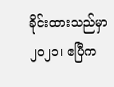ခိုင်းထားသည်မှာ ၂၀၂၁၊ ဧပြီက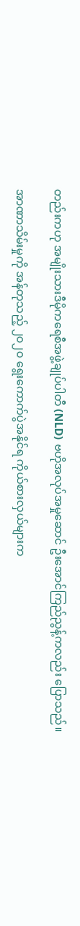တည်းကဟု အမျိုးသားဒီမိုကရေစီအဖွဲ့ချုပ်ပါတီ (NLD) ဗဟိုအလုပ်အမှုဆောင် ဦးအောင်ကြည်ညွန့်ကလည်း ပြောသည်။

အာဏာသိမ်းမှုကို အန်တုသည့် ၂၀၂၀ ရွေးကောက်ပွဲအနိုင်ရ ကိုယ်စားလှယ်များက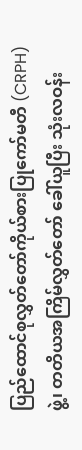ပြည်ထောင်စုလွှတ်တော်ကိုယ်စားပြုကော်မတီ (CRPH)ဖွဲ့၊ တတိယအကြိမ်လွှတ်တော် ခေါ်ယူပြီး သုံးလဝန်း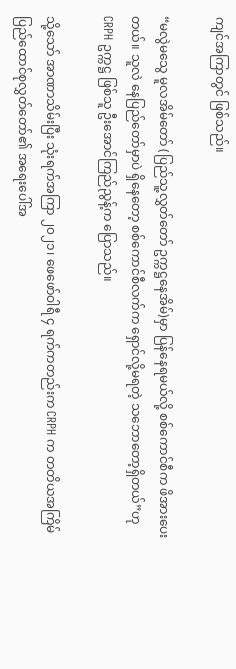ကျင်အကြာတွင် ဖြစ်သည်။

“မလွဲမသွေ မူလအိမ်တော် (ပြည်သူ့လွှတ်တော် ဥက္ကဋ္ဌနေအိမ်)မှာ ပြန်နေရမယ်လို့ စစ်ကောင်စီက ဖိအားပေးတယ်။ သူလဲ နေပြည်တော်မှာပဲ ရှိနေတော့ စစ်ကောင်စီလက်က ရှောင်လို့မရတဲ့ သဘောတော့ရှိတယ်”ဟု CRPH ဥက္ကဋ္ဌ ဖြစ်သူ ဦးအောင်ကြည်ညွန့်က ပြောသည်။

သို့သော် အာဏာသိမ်းပြီး သုံးရက်အကြာ ၂၀၂၁၊ ဖေဖော်ဝါရီ ၄ ရက်ကတည်းက CRPH က တတိယအကြိမ်ပြည်ထောင်စုလွှတ်တော်၏ အရေးပေါ်အ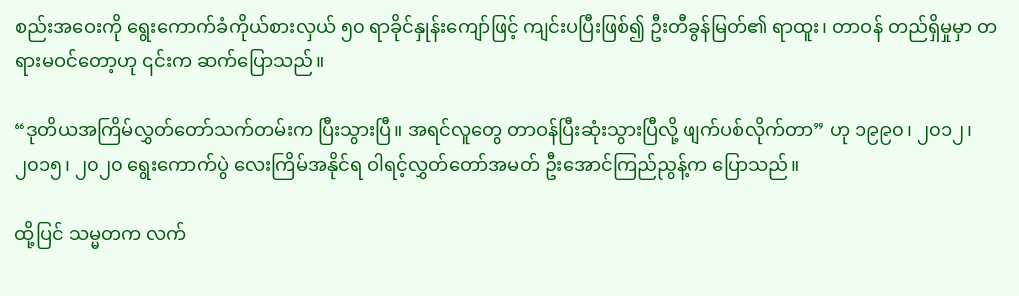စည်းအဝေးကို ရွေးကောက်ခံကိုယ်စားလှယ် ၅၀ ရာခိုင်နှုန်းကျော်ဖြင့် ကျင်းပပြီးဖြစ်၍ ဦးတီခွန်မြတ်၏ ရာထူး၊ တာဝန် တည်ရှိမှုမှာ တရားမဝင်တော့ဟု ၎င်းက ဆက်ပြောသည်။

“ဒုတိယအကြိမ်လွှတ်တော်သက်တမ်းက ပြီးသွားပြီ။ အရင်လူတွေ တာဝန်ပြီးဆုံးသွားပြီလို့ ဖျက်ပစ်လိုက်တာ” ဟု ၁၉၉၀၊ ၂၀၁၂၊ ၂၀၁၅၊ ၂၀၂၀ ရွေးကောက်ပွဲ လေးကြိမ်အနိုင်ရ ဝါရင့်လွှတ်တော်အမတ် ဦးအောင်ကြည်ညွန့်က ပြောသည်။

ထို့ပြင် သမ္မတက လက်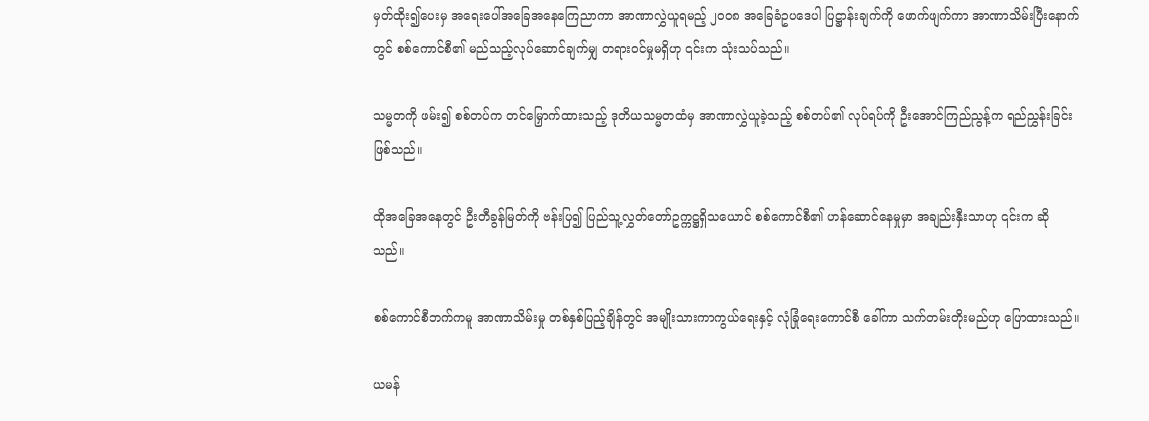မှတ်ထိုး၍ပေးမှ အရေးပေါ်အခြေအနေကြေညာကာ အာဏာလွှဲယူရမည့် ၂၀၀၈ အခြေခံဥပဒေပါ ပြဋ္ဌာန်းချက်ကို ဖောက်ဖျက်ကာ အာဏာသိမ်းပြီးနောက်တွင် စစ်ကောင်စီ၏ မည်သည့်လုပ်ဆောင်ချက်မျှ တရားဝင်မှုမရှိဟု ၎င်းက သုံးသပ်သည်။

သမ္မတကို ဖမ်း၍ စစ်တပ်က တင်မြှောက်ထားသည့် ဒုတိယသမ္မတထံမှ အာဏာလွှဲယူခဲ့သည့် စစ်တပ်၏ လုပ်ရပ်ကို ဦးအောင်ကြည်ညွန့်က ရည်ညွှန်းခြင်းဖြစ်သည်။

ထိုအခြေအနေတွင် ဦးတီခွန်မြတ်ကို ဗန်းပြ၍ ပြည်သူ့လွှတ်တော်ဥက္ကဋ္ဌရှိသယောင် စစ်ကောင်စီ၏ ဟန်ဆောင်နေမှုမှာ အချည်းနှီးသာဟု ၎င်းက ဆိုသည်။

စစ်ကောင်စီဘက်ကမူ အာဏာသိမ်းမှု တစ်နှစ်ပြည့်ချိန်တွင် အမျိုးသားကာကွယ်ရေးနှင့် လုံခြုံရေးကောင်စီ ခေါ်ကာ သက်တမ်းတိုးမည်ဟု ပြောထားသည်။

ယမန်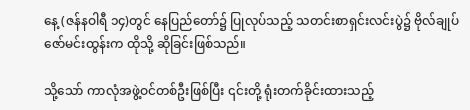နေ့ (ဇန်နဝါရီ ၁၄)တွင် နေပြည်တော်၌ ပြုလုပ်သည့် သတင်းစာရှင်းလင်းပွဲ၌ ဗိုလ်ချုပ်ဇော်မင်းထွန်းက ထိုသို့ ဆိုခြင်းဖြစ်သည်။

သို့သော် ကာလုံအဖွဲ့ဝင်တစ်ဦးဖြစ်ပြီး ၎င်းတို့ ရုံးတက်ခိုင်းထားသည့်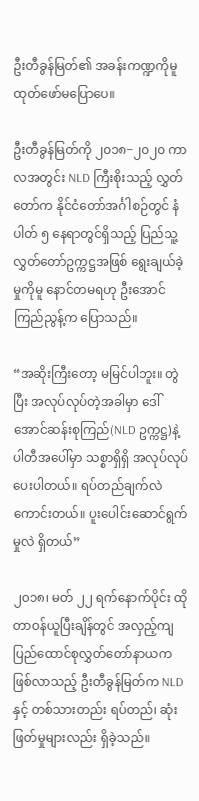ဦးတီခွန်မြတ်၏ အခန်းကဏ္ဍကိုမူ ထုတ်ဖော်မပြောပေ။

ဦးတီခွန်မြတ်ကို ၂၀၁၈−၂၀၂၀ ကာလအတွင်း NLD ကြီးစိုးသည့် လွှတ်တော်က နိုင်ငံတော်အင်္ဂါစဉ်တွင် နံပါတ် ၅ နေရာတွင်ရှိသည့် ပြည်သူ့လွှတ်တော်ဥက္ကဋ္ဌအဖြစ် ရွေးချယ်ခဲ့မှုကိုမူ နောင်တမရဟု ဦးအောင်ကြည်ညွန့်က ပြောသည်။

“အဆိုးကြီးတော့ မမြင်ပါဘူး။ တွဲပြီး အလုပ်လုပ်တဲ့အခါမှာ ဒေါ်အောင်ဆန်းစုကြည်(NLD ဥက္ကဋ္ဌ)နဲ့ ပါတီအပေါ်မှာ သစ္စာရှိရှိ အလုပ်လုပ်ပေးပါတယ်။ ရပ်တည်ချက်လဲ ကောင်းတယ်။ ပူးပေါင်းဆောင်ရွက်မှုလဲ ရှိတယ်”

၂၀၁၈၊ မတ် ၂၂ ရက်နောက်ပိုင်း ထိုတာဝန်ယူပြီးချိန်တွင် အလှည့်ကျ ပြည်ထောင်စုလွှတ်တော်နာယကဖြစ်လာသည့် ဦးတီခွန်မြတ်က NLD နှင့် တစ်သားတည်း ရပ်တည်၊ ဆုံးဖြတ်မှုများလည်း ရှိခဲ့သည်။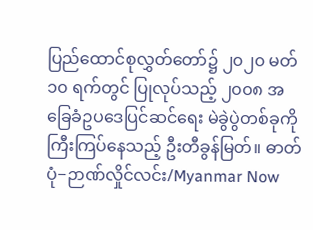ပြည်ထောင်စုလွှတ်တော်၌ ၂၀၂၀ မတ် ၁၀ ရက်တွင် ပြုလုပ်သည့် ၂၀၀၈ အခြေခံဥပဒေပြင်ဆင်ရေး မဲခွဲပွဲတစ်ခုကို ကြီးကြပ်နေသည့် ဦးတီခွန်မြတ်။ ဓာတ်ပုံ−ဉာဏ်လှိုင်လင်း/Myanmar Now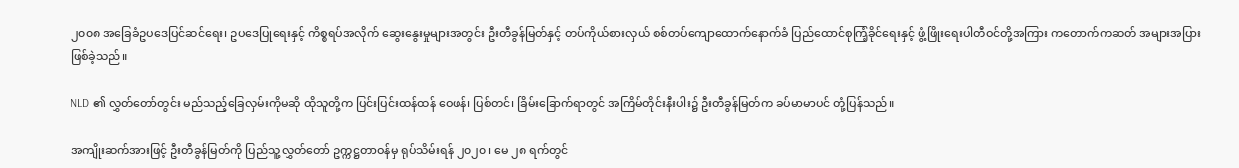၂၀၀၈ အခြေခံဥပဒေပြင်ဆင်ရေး၊ ဥပဒေပြုရေးနှင့် ကိစ္စရပ်အလိုက် ဆွေးနွေးမှုများအတွင်း ဦးတီခွန်မြတ်နှင့် တပ်ကိုယ်စားလှယ် စစ်တပ်ကျောထောက်နောက်ခံ ပြည်ထောင်စုကြံ့ခိုင်ရေးနှင့် ဖွံ့ဖြိုးရေးပါတီဝင်တို့အကြား ကတောက်ကဆတ် အများအပြားဖြစ်ခဲ့သည်။

NLD ၏ လွှတ်တော်တွင်း မည်သည့်ခြေလှမ်းကိုမဆို ထိုသူတို့က ပြင်းပြင်းထန်ထန် ဝေဖန်၊ ပြစ်တင်၊ ခြိမ်းခြောက်ရာတွင် အကြိမ်တိုင်းနီးပါး၌ ဦးတီခွန်မြတ်က ခပ်မာမာပင် တုံ့ပြန်သည်။

အကျိုးဆက်အားဖြင့် ဦးတီခွန်မြတ်ကို ပြည်သူ့လွှတ်တော် ဥက္ကဋ္ဌတာဝန်မှ ရုပ်သိမ်းရန် ၂၀၂၀၊ မေ ၂၈ ရက်တွင်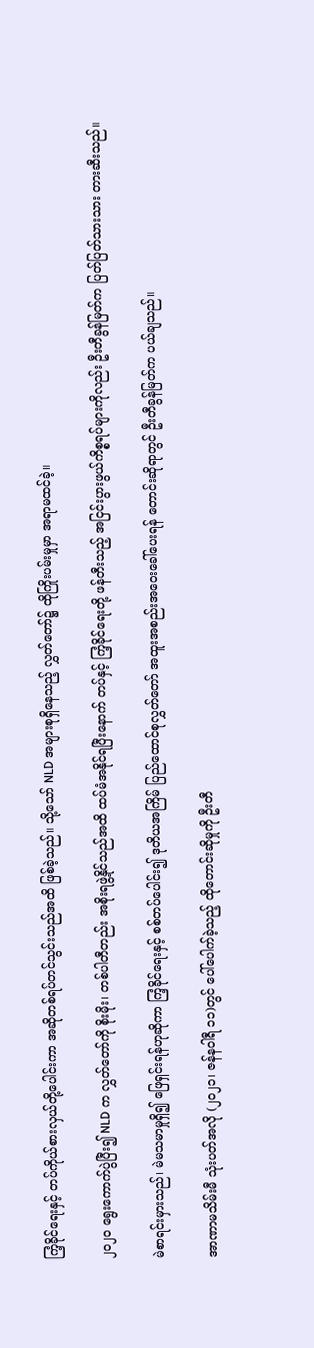ကြံ့ခိုင်ရေးနှင့် တပ်ကိုယ်စားလှယ်တို့ပေါင်းကာ အဆိုတစ်ရပ်တင်သွင်းသည်အထိ ဖြစ်ခဲ့သည်။ သို့သော် NLD အများစုရှိနေသည့် လွှတ်တော်၌ ထိုကြိုးပမ်းမှုမှာ အရာမထင်ခဲ့။

၂၀၂၀ ရွေးကောက်ပွဲပြီး၍ NLD က လွှတ်တော်ကို စိုးမိုး၊ တစ်ပါတီတည်း အစိုးရဖွဲ့နိုင်သည်အထိ ထပ်မံအနိုင်ရပြီးနောက် တပ်နှင့် ကြံ့ခိုင်ရေးတို့ ဖန်တီးသည့် အငြင်းပွားဖွယ်ကိစ္စရပ်များကိုလည်း ဦးတီခွန်မြတ်က ပြတ်ပြတ်သားသား တားဆီးသည်။

မဲစာရင်းမှားသည်၊ မဲမသမာမှုရှိ၍ ဖြေရှင်းရန်ဟုဆိုကာ ကြံ့ခိုင်ရေးနှင့် စစ်တပ်ပေါင်း၍ ဒုတိယအကြိမ် ပြည်ထောင်စုလွှတ်တော် အထူးအစည်းအဝေးခေါ်ပေးရန် တောင်းဆိုရာတွင် ဦးတီခွန်မြတ်က ပယ်ချသည်။

အာဏာမသိမ်းမီ သုံးပတ်အလို (၂၀၂၁၊ ဇန်နဝါရီ ၁၁)တွင် ပေါ်ပေါက်ခဲ့သည့် ထိုတောင်းဆိုမှုကို ဦးတီ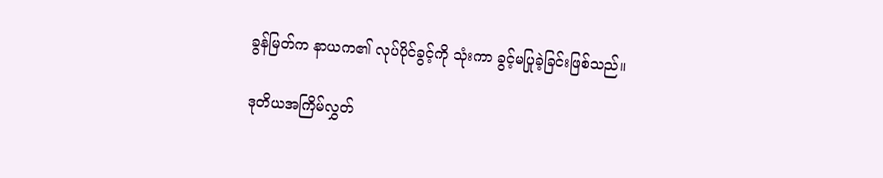ခွန်မြတ်က နာယက၏ လုပ်ပိုင်ခွင့်ကို သုံးကာ ခွင့်မပြုခဲ့ခြင်းဖြစ်သည်။

ဒုတိယအကြိမ်လွှတ်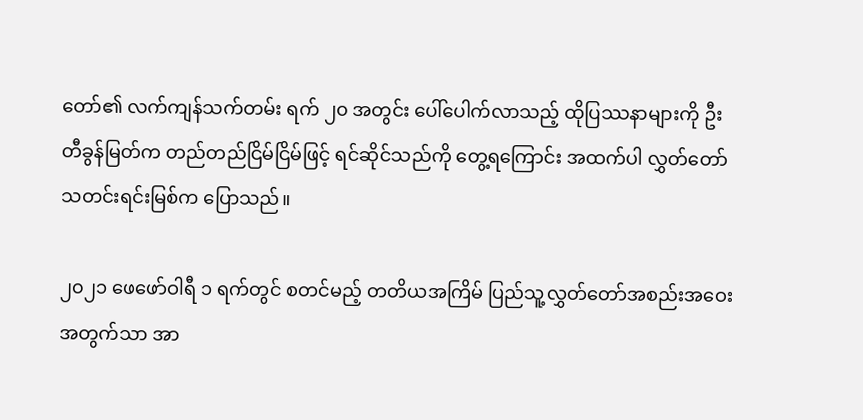တော်၏ လက်ကျန်သက်တမ်း ရက် ၂၀ အတွင်း ပေါ်ပေါက်လာသည့် ထိုပြဿနာများကို ဦးတီခွန်မြတ်က တည်တည်ငြိမ်ငြိမ်ဖြင့် ရင်ဆိုင်သည်ကို တွေ့ရကြောင်း အထက်ပါ လွှတ်တော်သတင်းရင်းမြစ်က ပြောသည်။

၂၀၂၁ ဖေဖော်ဝါရီ ၁ ရက်တွင် စတင်မည့် တတိယအကြိမ် ပြည်သူ့လွှတ်တော်အစည်းအဝေးအတွက်သာ အာ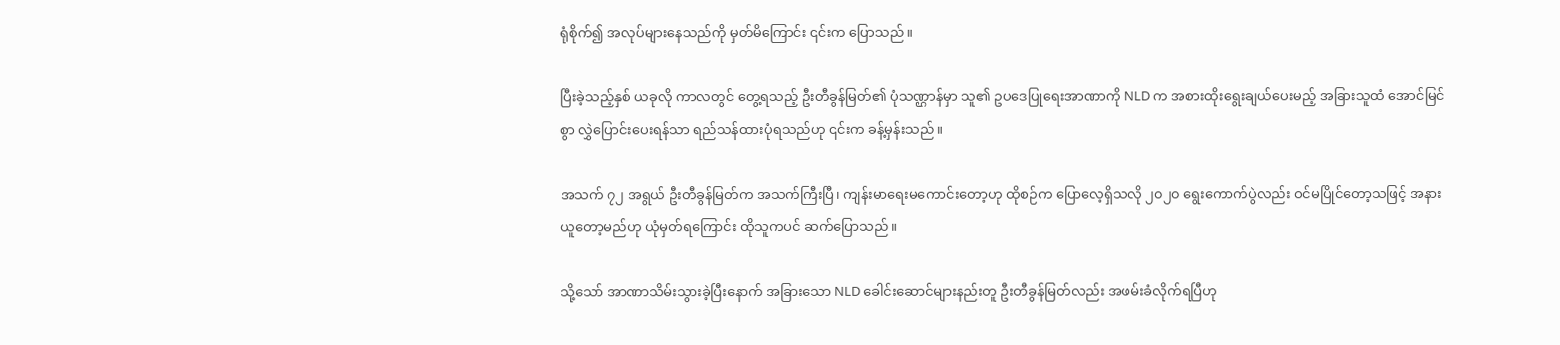ရုံစိုက်၍ အလုပ်များနေသည်ကို မှတ်မိကြောင်း ၎င်းက ပြောသည်။

ပြီးခဲ့သည့်နှစ် ယခုလို ကာလတွင် တွေ့ရသည့် ဦးတီခွန်မြတ်၏ ပုံသဏ္ဌာန်မှာ သူ၏ ဥပဒေပြုရေးအာဏာကို NLD က အစားထိုးရွေးချယ်ပေးမည့် အခြားသူထံ အောင်မြင်စွာ လွှဲပြောင်းပေးရန်သာ ရည်သန်ထားပုံရသည်ဟု ၎င်းက ခန့်မှန်းသည်။

အသက် ၇၂ အရွယ် ဦးတီခွန်မြတ်က အသက်ကြီးပြီ၊ ကျန်းမာရေးမကောင်းတော့ဟု ထိုစဉ်က ပြောလေ့ရှိသလို ၂၀၂၀ ရွေးကောက်ပွဲလည်း ဝင်မပြိုင်တော့သဖြင့် အနားယူတော့မည်ဟု ယုံမှတ်ရကြောင်း ထိုသူကပင် ဆက်ပြောသည်။

သို့သော် အာဏာသိမ်းသွားခဲ့ပြီးနောက် အခြားသော NLD ခေါင်းဆောင်များနည်းတူ ဦးတီခွန်မြတ်လည်း အဖမ်းခံလိုက်ရပြီဟု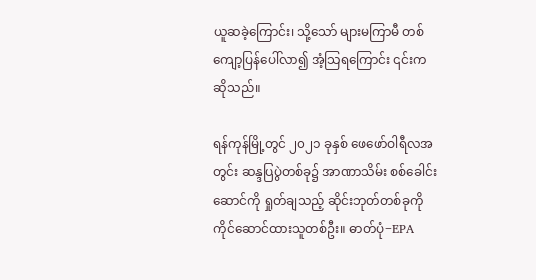ယူဆခဲ့ကြောင်း၊ သို့သော် များမကြာမီ တစ်ကျော့ပြန်ပေါ်လာ၍ အံ့သြရကြောင်း ၎င်းက ဆိုသည်။

ရန်ကုန်မြို့တွင် ၂၀၂၁ ခုနှစ် ဖေဖော်ဝါရီလအတွင်း ဆန္ဒပြပွဲတစ်ခု၌ အာဏာသိမ်း စစ်ခေါင်းဆောင်ကို ရှုတ်ချသည့် ဆိုင်းဘုတ်တစ်ခုကို ကိုင်ဆောင်ထားသူတစ်ဦး။ ဓာတ်ပုံ−EPA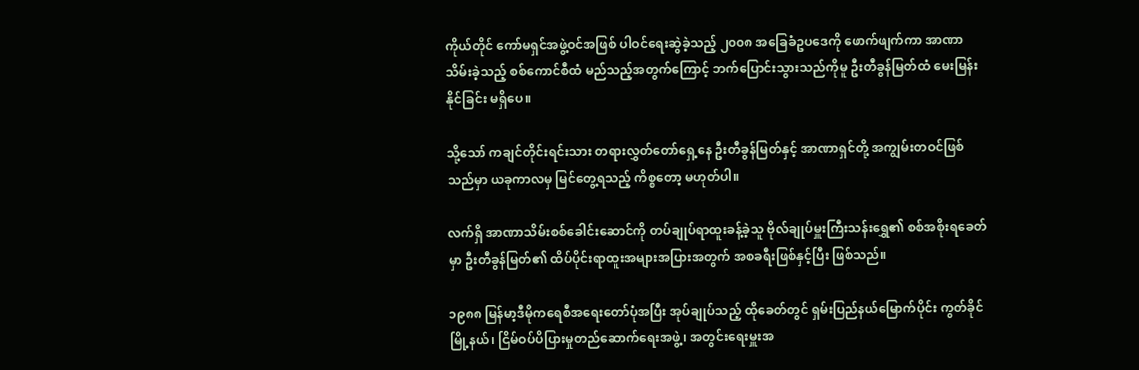ကိုယ်တိုင် ကော်မရှင်အဖွဲ့ဝင်အဖြစ် ပါဝင်ရေးဆွဲခဲ့သည့် ၂၀၀၈ အခြေခံဥပဒေကို ဖောက်ဖျက်ကာ အာဏာသိမ်းခဲ့သည့် စစ်ကောင်စီထံ မည်သည့်အတွက်ကြောင့် ဘက်ပြောင်းသွားသည်ကိုမူ ဦးတီခွန်မြတ်ထံ မေးမြန်းနိုင်ခြင်း မရှိပေ။

သို့သော် ကချင်တိုင်းရင်းသား တရားလွှတ်တော်ရှေ့နေ ဦးတီခွန်မြတ်နှင့် အာဏာရှင်တို့ အကျွမ်းတဝင်ဖြစ်သည်မှာ ယခုကာလမှ မြင်တွေ့ရသည့် ကိစ္စတော့ မဟုတ်ပါ။

လက်ရှိ အာဏာသိမ်းစစ်ခေါင်းဆောင်ကို တပ်ချုပ်ရာထူးခန့်ခဲ့သူ ဗိုလ်ချုပ်မှူးကြီးသန်းရွှေ၏ စစ်အစိုးရခေတ်မှာ ဦးတီခွန်မြတ်၏ ထိပ်ပိုင်းရာထူးအများအပြားအတွက် အစခရီးဖြစ်နှင့်ပြီး ဖြစ်သည်။

၁၉၈၈ မြန်မာ့ဒီမိုကရေစီအရေးတော်ပုံအပြီး အုပ်ချုပ်သည့် ထိုခေတ်တွင် ရှမ်းပြည်နယ်မြောက်ပိုင်း ကွတ်ခိုင်မြို့နယ်၊ ငြိမ်ဝပ်ပိပြားမှုတည်ဆောက်ရေးအဖွဲ့၊ အတွင်းရေးမှူးအ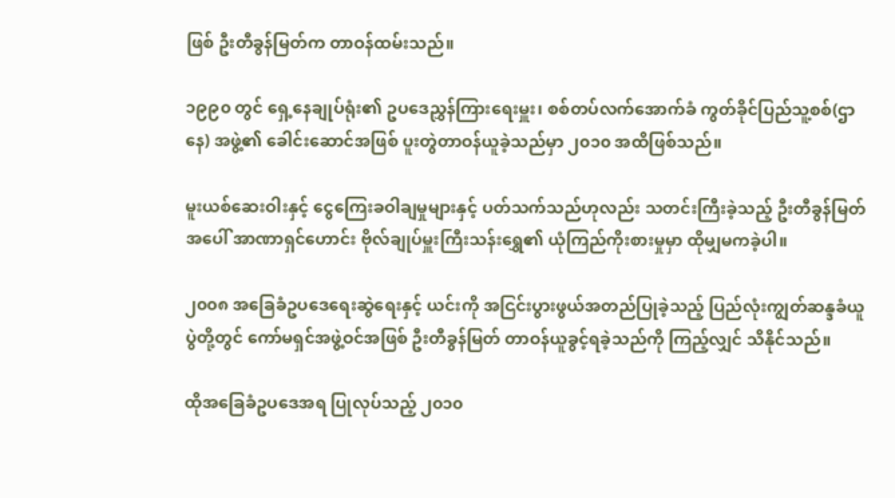ဖြစ် ဦးတီခွန်မြတ်က တာဝန်ထမ်းသည်။

၁၉၉၀ တွင် ရှေ့နေချုပ်ရုံး၏ ဥပဒေညွှန်ကြားရေးမှူး၊ စစ်တပ်လက်အောက်ခံ ကွတ်ခိုင်ပြည်သူ့စစ်(ဌာနေ) အဖွဲ့၏ ခေါင်းဆောင်အဖြစ် ပူးတွဲတာဝန်ယူခဲ့သည်မှာ ၂၀၁၀ အထိဖြစ်သည်။

မူးယစ်ဆေးဝါးနှင့် ငွေကြေးခဝါချမှုများနှင့် ပတ်သက်သည်ဟုလည်း သတင်းကြီးခဲ့သည့် ဦးတီခွန်မြတ်အပေါ် အာဏာရှင်ဟောင်း ဗိုလ်ချုပ်မှူးကြီးသန်းရွှေ၏ ယုံကြည်ကိုးစားမှုမှာ ထိုမျှမကခဲ့ပါ။

၂၀၀၈ အခြေခံဥပဒေရေးဆွဲရေးနှင့် ယင်းကို အငြင်းပွားဖွယ်အတည်ပြုခဲ့သည့် ပြည်လုံးကျွတ်ဆန္ဒခံယူပွဲတို့တွင် ကော်မရှင်အဖွဲ့ဝင်အဖြစ် ဦးတီခွန်မြတ် တာဝန်ယူခွင့်ရခဲ့သည်ကို ကြည့်လျှင် သိနိုင်သည်။

ထိုအခြေခံဥပဒေအရ ပြုလုပ်သည့် ၂၀၁၀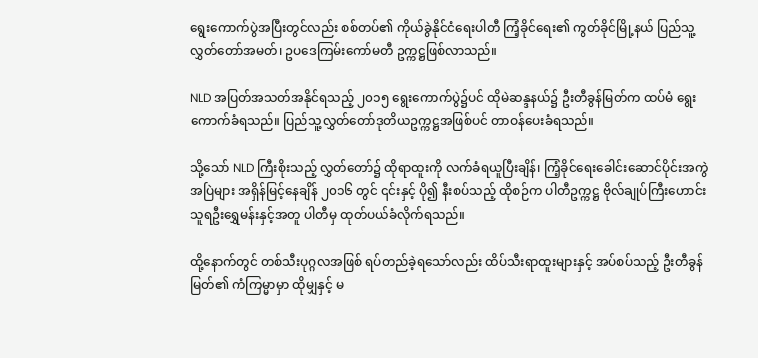ရွေးကောက်ပွဲအပြီးတွင်လည်း စစ်တပ်၏ ကိုယ်ခွဲနိုင်ငံရေးပါတီ ကြံ့ခိုင်ရေး၏ ကွတ်ခိုင်မြို့နယ် ပြည်သူ့လွှတ်တော်အမတ်၊ ဥပဒေကြမ်းကော်မတီ ဥက္ကဋ္ဌဖြစ်လာသည်။

NLD အပြတ်အသတ်အနိုင်ရသည့် ၂၀၁၅ ရွေးကောက်ပွဲ၌ပင် ထိုမဲဆန္ဒနယ်၌ ဦးတီခွန်မြတ်က ထပ်မံ ရွေးကောက်ခံရသည်။ ပြည်သူ့လွှတ်တော်ဒုတိယဥက္ကဋ္ဌအဖြစ်ပင် တာဝန်ပေးခံရသည်။

သို့သော် NLD ကြီးစိုးသည့် လွှတ်တော်၌ ထိုရာထူးကို လက်ခံရယူပြီးချိန်၊ ကြံ့ခိုင်ရေးခေါင်းဆောင်ပိုင်းအကွဲအပြဲများ အရှိန်မြင့်နေချိန် ၂၀၁၆ တွင် ၎င်းနှင့် ပို၍ နီးစပ်သည့် ထိုစဉ်က ပါတီဥက္ကဋ္ဌ ဗိုလ်ချုပ်ကြီးဟောင်း သူရဦးရွှေမန်းနှင့်အတူ ပါတီမှ ထုတ်ပယ်ခံလိုက်ရသည်။

ထို့နောက်တွင် တစ်သီးပုဂ္ဂလအဖြစ် ရပ်တည်ခဲ့ရသော်လည်း ထိပ်သီးရာထူးများနှင့် အပ်စပ်သည့် ဦးတီခွန်မြတ်၏ ကံကြမ္မာမှာ ထိုမျှနှင့် မ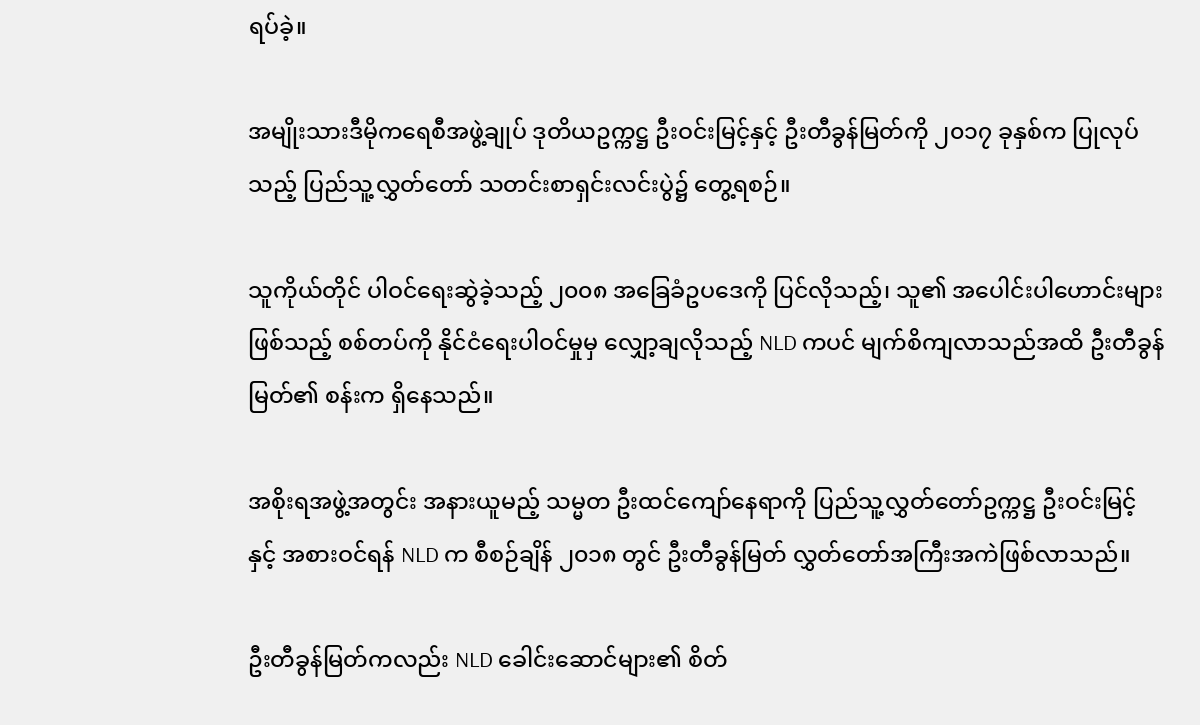ရပ်ခဲ့။

အမျိုးသားဒီမိုကရေစီအဖွဲ့ချုပ် ဒုတိယဥက္ကဋ္ဌ ဦးဝင်းမြင့်နှင့် ဦးတီခွန်မြတ်ကို ၂၀၁၇ ခုနှစ်က ပြုလုပ်သည့် ပြည်သူ့လွှတ်တော် သတင်းစာရှင်းလင်းပွဲ၌ တွေ့ရစဉ်။

သူကိုယ်တိုင် ပါဝင်ရေးဆွဲခဲ့သည့် ၂၀၀၈ အခြေခံဥပဒေကို ပြင်လိုသည့်၊ သူ၏ အပေါင်းပါဟောင်းများဖြစ်သည့် စစ်တပ်ကို နိုင်ငံရေးပါဝင်မှုမှ လျှော့ချလိုသည့် NLD ကပင် မျက်စိကျလာသည်အထိ ဦးတီခွန်မြတ်၏ စန်းက ရှိနေသည်။

အစိုးရအဖွဲ့အတွင်း အနားယူမည့် သမ္မတ ဦးထင်ကျော်နေရာကို ပြည်သူ့လွှတ်တော်ဥက္ကဋ္ဌ ဦးဝင်းမြင့်နှင့် အစားဝင်ရန် NLD က စီစဉ်ချိန် ၂၀၁၈ တွင် ဦးတီခွန်မြတ် လွှတ်တော်အကြီးအကဲဖြစ်လာသည်။

ဦးတီခွန်မြတ်ကလည်း NLD ခေါင်းဆောင်များ၏ စိတ်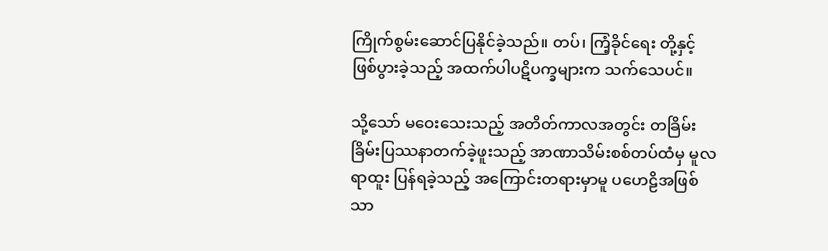ကြိုက်စွမ်းဆောင်ပြနိုင်ခဲ့သည်။ တပ်၊ ကြံ့ခိုင်ရေး တို့နှင့် ဖြစ်ပွားခဲ့သည့် အထက်ပါပဋိပက္ခများက သက်သေပင်။

သို့သော် မဝေးသေးသည့် အတိတ်ကာလအတွင်း တခြိမ်းခြိမ်းပြဿနာတက်ခဲ့ဖူးသည့် အာဏာသိမ်းစစ်တပ်ထံမှ မူလရာထူး ပြန်ရခဲ့သည့် အကြောင်းတရားမှာမူ ပဟေဠိအဖြစ်သာ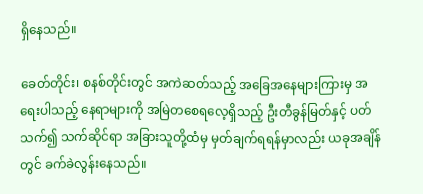ရှိနေသည်။

ခေတ်တိုင်း၊ စနစ်တိုင်းတွင် အကဲဆတ်သည့် အခြေအနေများကြားမှ အရေးပါသည့် နေရာများကို အမြဲတစေရလေ့ရှိသည့် ဦးတီခွန်မြတ်နှင့် ပတ်သက်၍ သက်ဆိုင်ရာ အခြားသူတို့ထံမှ မှတ်ချက်ရရန်မှာလည်း ယခုအချိန်တွင် ခက်ခဲလွန်းနေသည်။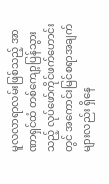မူလလာရာလမ်းဖြစ်သည့် အာဏာရှင်ထံ တစ်ကျော့ပြန်သွားသည့် လုပ်ဖော်ကိုင်ဖက်ဟောင်းတွင် အကောင်းမြင်စရာအချက်များလည်း ရှိနေ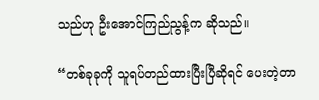သည်ဟု ဦးအောင်ကြည်ညွန့်က ဆိုသည်။

“တစ်ခုခုကို သူရပ်တည်ထားပြီးပြီဆိုရင် ပေးတဲ့တာ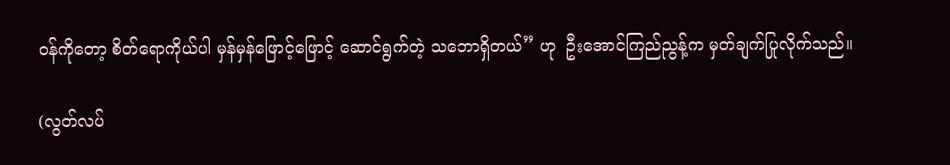ဝန်ကိုတော့ စိတ်ရောကိုယ်ပါ မှန်မှန်ဖြောင့်ဖြောင့် ဆောင်ရွက်တဲ့ သဘောရှိတယ်” ဟု  ဦးအောင်ကြည်ညွန့်က မှတ်ချက်ပြုလိုက်သည်။

(လွတ်လပ်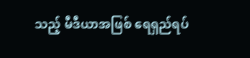သည့် မီဒီယာအဖြစ် ရေရှည်ရပ်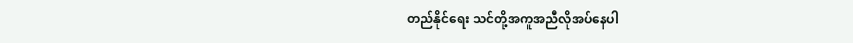တည်နိုင်ရေး သင်တို့အကူအညီလိုအပ်နေပါ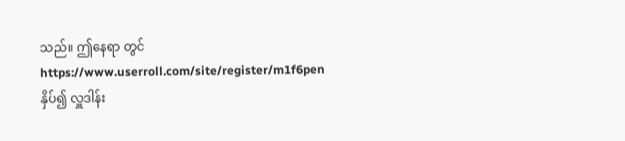သည်။ ဤနေရာ တွင် https://www.userroll.com/site/register/m1f6pen နှိပ်၍ လှူဒါန်း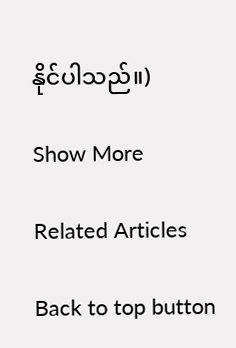နိုင်ပါသည်။)

Show More

Related Articles

Back to top button